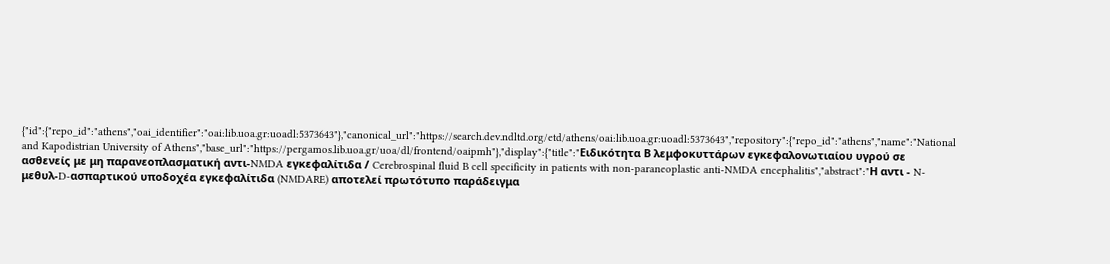{"id":{"repo_id":"athens","oai_identifier":"oai:lib.uoa.gr:uoadl:5373643"},"canonical_url":"https://search.dev.ndltd.org/etd/athens/oai:lib.uoa.gr:uoadl:5373643","repository":{"repo_id":"athens","name":"National and Kapodistrian University of Athens","base_url":"https://pergamos.lib.uoa.gr/uoa/dl/frontend/oaipmh"},"display":{"title":"Ειδικότητα Β λεμφοκυττάρων εγκεφαλονωτιαίου υγρού σε ασθενείς με μη παρανεοπλασματική αντι-NMDA εγκεφαλίτιδα / Cerebrospinal fluid B cell specificity in patients with non-paraneoplastic anti-NMDA encephalitis","abstract":"Η αντι - N-μεθυλ-D-ασπαρτικού υποδοχέα εγκεφαλίτιδα (NMDARE) αποτελεί πρωτότυπο παράδειγμα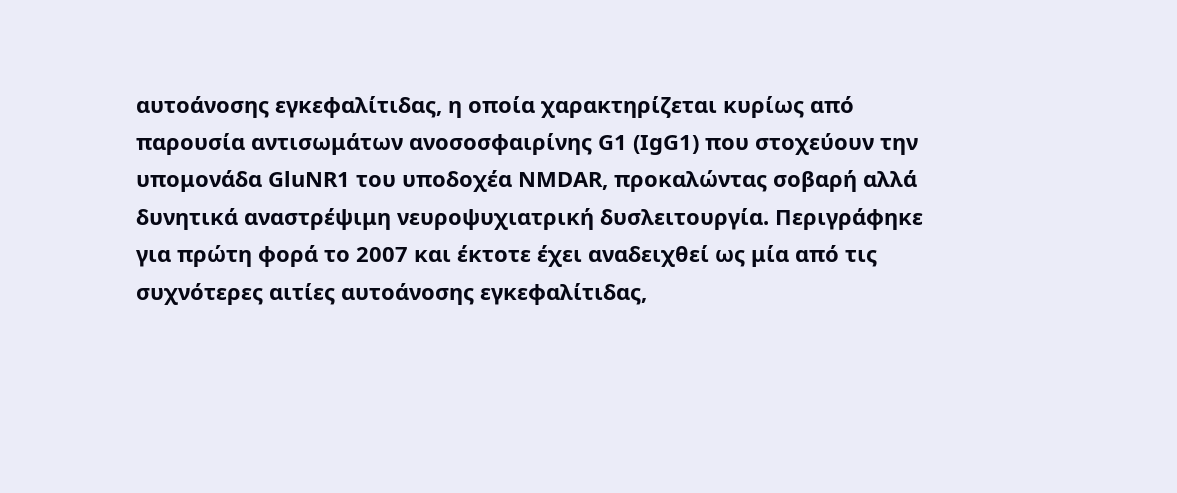αυτοάνοσης εγκεφαλίτιδας, η οποία χαρακτηρίζεται κυρίως από παρουσία αντισωμάτων ανοσοσφαιρίνης G1 (IgG1) που στοχεύουν την υπομονάδα GluNR1 του υποδοχέα NMDAR, προκαλώντας σοβαρή αλλά δυνητικά αναστρέψιμη νευροψυχιατρική δυσλειτουργία. Περιγράφηκε για πρώτη φορά το 2007 και έκτοτε έχει αναδειχθεί ως μία από τις συχνότερες αιτίες αυτοάνοσης εγκεφαλίτιδας,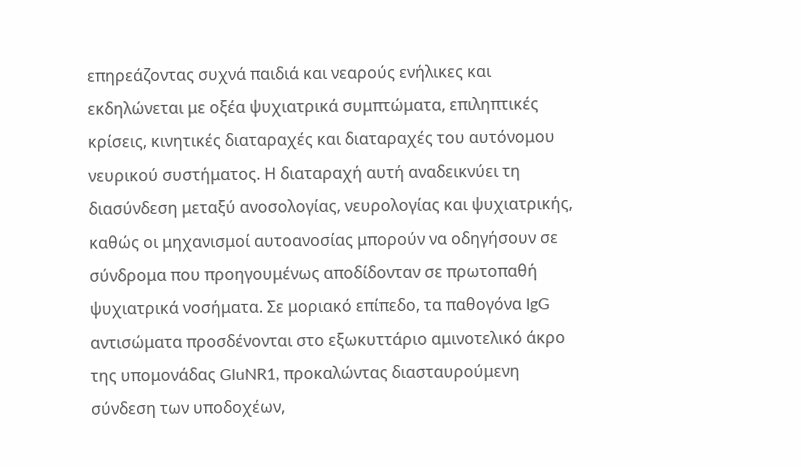επηρεάζοντας συχνά παιδιά και νεαρούς ενήλικες και εκδηλώνεται με οξέα ψυχιατρικά συμπτώματα, επιληπτικές κρίσεις, κινητικές διαταραχές και διαταραχές του αυτόνομου νευρικού συστήματος. Η διαταραχή αυτή αναδεικνύει τη διασύνδεση μεταξύ ανοσολογίας, νευρολογίας και ψυχιατρικής, καθώς οι μηχανισμοί αυτοανοσίας μπορούν να οδηγήσουν σε σύνδρομα που προηγουμένως αποδίδονταν σε πρωτοπαθή ψυχιατρικά νοσήματα. Σε μοριακό επίπεδο, τα παθογόνα IgG αντισώματα προσδένονται στο εξωκυττάριο αμινοτελικό άκρο της υπομονάδας GluNR1, προκαλώντας διασταυρούμενη σύνδεση των υποδοχέων,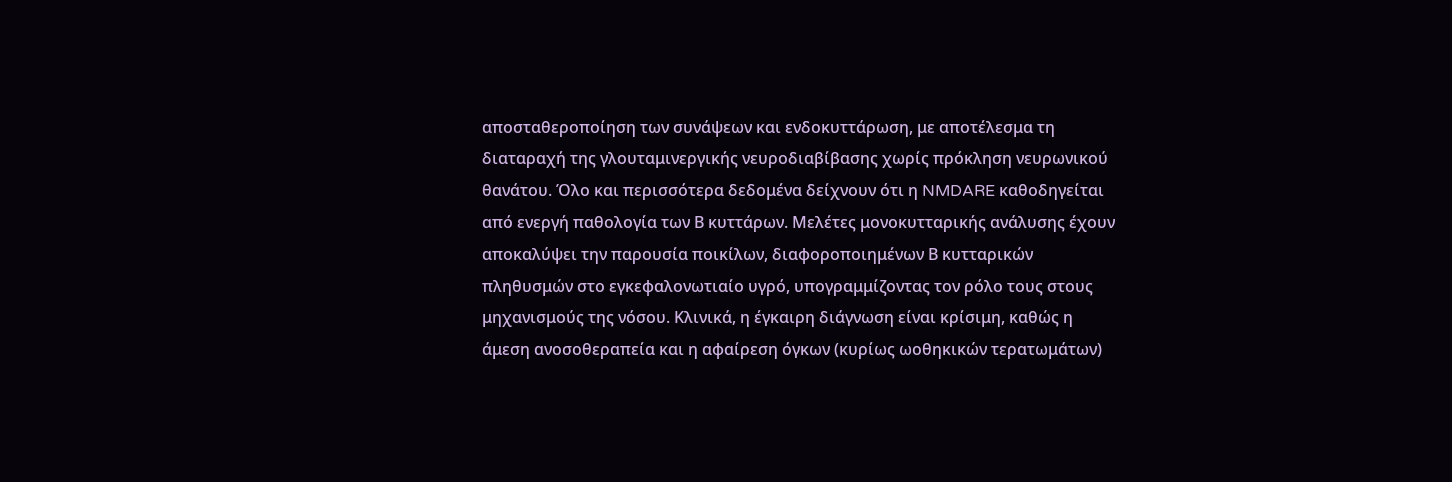αποσταθεροποίηση των συνάψεων και ενδοκυττάρωση, με αποτέλεσμα τη διαταραχή της γλουταμινεργικής νευροδιαβίβασης χωρίς πρόκληση νευρωνικού θανάτου. Όλο και περισσότερα δεδομένα δείχνουν ότι η NMDARE καθοδηγείται από ενεργή παθολογία των Β κυττάρων. Μελέτες μονοκυτταρικής ανάλυσης έχουν αποκαλύψει την παρουσία ποικίλων, διαφοροποιημένων Β κυτταρικών πληθυσμών στο εγκεφαλονωτιαίο υγρό, υπογραμμίζοντας τον ρόλο τους στους μηχανισμούς της νόσου. Κλινικά, η έγκαιρη διάγνωση είναι κρίσιμη, καθώς η άμεση ανοσοθεραπεία και η αφαίρεση όγκων (κυρίως ωοθηκικών τερατωμάτων)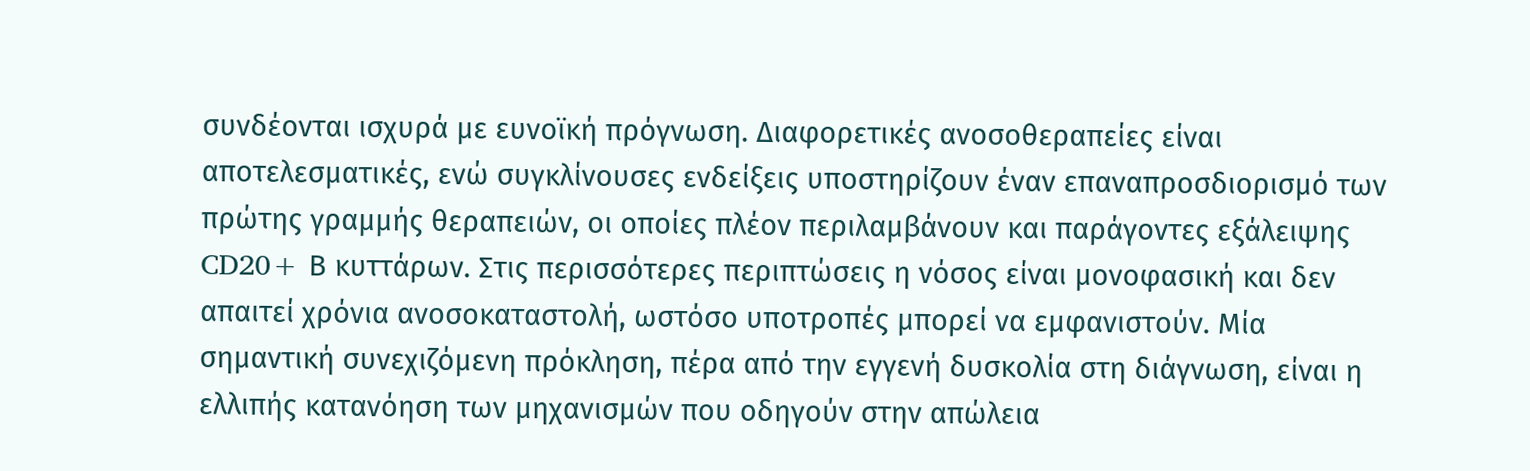συνδέονται ισχυρά με ευνοϊκή πρόγνωση. Διαφορετικές ανοσοθεραπείες είναι αποτελεσματικές, ενώ συγκλίνουσες ενδείξεις υποστηρίζουν έναν επαναπροσδιορισμό των πρώτης γραμμής θεραπειών, οι οποίες πλέον περιλαμβάνουν και παράγοντες εξάλειψης CD20+ Β κυττάρων. Στις περισσότερες περιπτώσεις η νόσος είναι μονοφασική και δεν απαιτεί χρόνια ανοσοκαταστολή, ωστόσο υποτροπές μπορεί να εμφανιστούν. Μία σημαντική συνεχιζόμενη πρόκληση, πέρα από την εγγενή δυσκολία στη διάγνωση, είναι η ελλιπής κατανόηση των μηχανισμών που οδηγούν στην απώλεια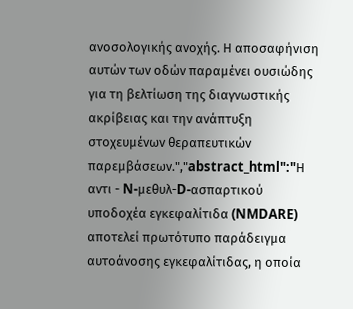ανοσολογικής ανοχής. Η αποσαφήνιση αυτών των οδών παραμένει ουσιώδης για τη βελτίωση της διαγνωστικής ακρίβειας και την ανάπτυξη στοχευμένων θεραπευτικών παρεμβάσεων.","abstract_html":"Η αντι - N-μεθυλ-D-ασπαρτικού υποδοχέα εγκεφαλίτιδα (NMDARE) αποτελεί πρωτότυπο παράδειγμα αυτοάνοσης εγκεφαλίτιδας, η οποία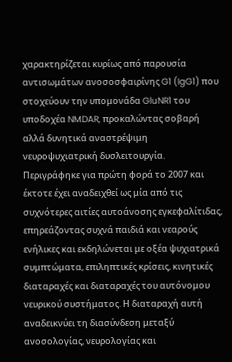χαρακτηρίζεται κυρίως από παρουσία αντισωμάτων ανοσοσφαιρίνης G1 (IgG1) που στοχεύουν την υπομονάδα GluNR1 του υποδοχέα NMDAR, προκαλώντας σοβαρή αλλά δυνητικά αναστρέψιμη νευροψυχιατρική δυσλειτουργία. Περιγράφηκε για πρώτη φορά το 2007 και έκτοτε έχει αναδειχθεί ως μία από τις συχνότερες αιτίες αυτοάνοσης εγκεφαλίτιδας, επηρεάζοντας συχνά παιδιά και νεαρούς ενήλικες και εκδηλώνεται με οξέα ψυχιατρικά συμπτώματα, επιληπτικές κρίσεις, κινητικές διαταραχές και διαταραχές του αυτόνομου νευρικού συστήματος. Η διαταραχή αυτή αναδεικνύει τη διασύνδεση μεταξύ ανοσολογίας, νευρολογίας και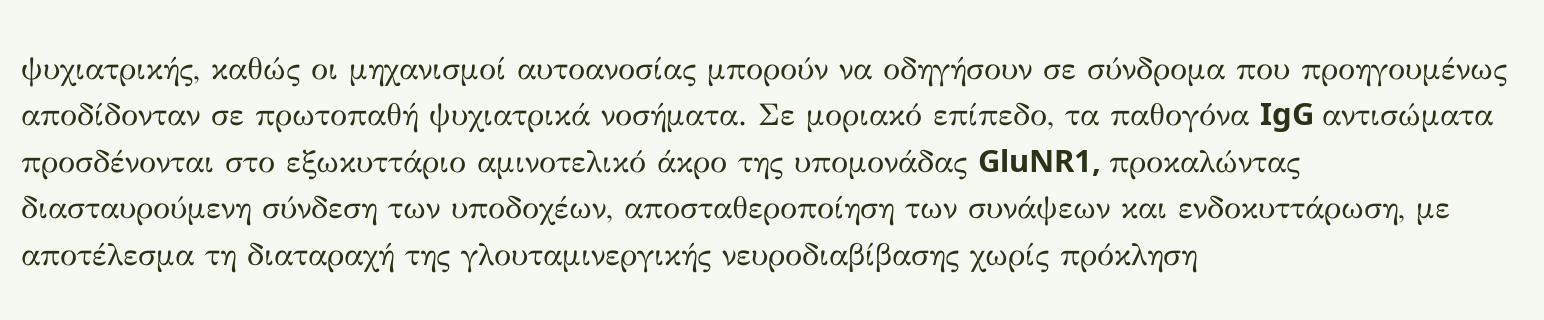ψυχιατρικής, καθώς οι μηχανισμοί αυτοανοσίας μπορούν να οδηγήσουν σε σύνδρομα που προηγουμένως αποδίδονταν σε πρωτοπαθή ψυχιατρικά νοσήματα. Σε μοριακό επίπεδο, τα παθογόνα IgG αντισώματα προσδένονται στο εξωκυττάριο αμινοτελικό άκρο της υπομονάδας GluNR1, προκαλώντας διασταυρούμενη σύνδεση των υποδοχέων, αποσταθεροποίηση των συνάψεων και ενδοκυττάρωση, με αποτέλεσμα τη διαταραχή της γλουταμινεργικής νευροδιαβίβασης χωρίς πρόκληση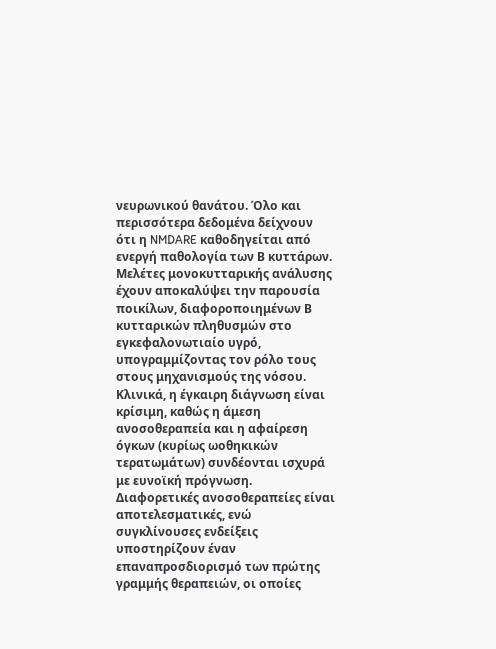νευρωνικού θανάτου. Όλο και περισσότερα δεδομένα δείχνουν ότι η NMDARE καθοδηγείται από ενεργή παθολογία των Β κυττάρων. Μελέτες μονοκυτταρικής ανάλυσης έχουν αποκαλύψει την παρουσία ποικίλων, διαφοροποιημένων Β κυτταρικών πληθυσμών στο εγκεφαλονωτιαίο υγρό, υπογραμμίζοντας τον ρόλο τους στους μηχανισμούς της νόσου. Κλινικά, η έγκαιρη διάγνωση είναι κρίσιμη, καθώς η άμεση ανοσοθεραπεία και η αφαίρεση όγκων (κυρίως ωοθηκικών τερατωμάτων) συνδέονται ισχυρά με ευνοϊκή πρόγνωση. Διαφορετικές ανοσοθεραπείες είναι αποτελεσματικές, ενώ συγκλίνουσες ενδείξεις υποστηρίζουν έναν επαναπροσδιορισμό των πρώτης γραμμής θεραπειών, οι οποίες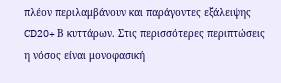πλέον περιλαμβάνουν και παράγοντες εξάλειψης CD20+ Β κυττάρων. Στις περισσότερες περιπτώσεις η νόσος είναι μονοφασική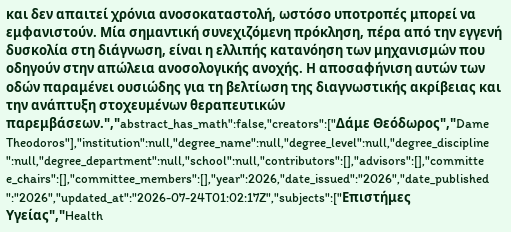και δεν απαιτεί χρόνια ανοσοκαταστολή, ωστόσο υποτροπές μπορεί να εμφανιστούν. Μία σημαντική συνεχιζόμενη πρόκληση, πέρα από την εγγενή δυσκολία στη διάγνωση, είναι η ελλιπής κατανόηση των μηχανισμών που οδηγούν στην απώλεια ανοσολογικής ανοχής. Η αποσαφήνιση αυτών των οδών παραμένει ουσιώδης για τη βελτίωση της διαγνωστικής ακρίβειας και την ανάπτυξη στοχευμένων θεραπευτικών παρεμβάσεων.","abstract_has_math":false,"creators":["Δάμε Θεόδωρος","Dame Theodoros"],"institution":null,"degree_name":null,"degree_level":null,"degree_discipline":null,"degree_department":null,"school":null,"contributors":[],"advisors":[],"committee_chairs":[],"committee_members":[],"year":2026,"date_issued":"2026","date_published":"2026","updated_at":"2026-07-24T01:02:17Z","subjects":["Επιστήμες Υγείας","Health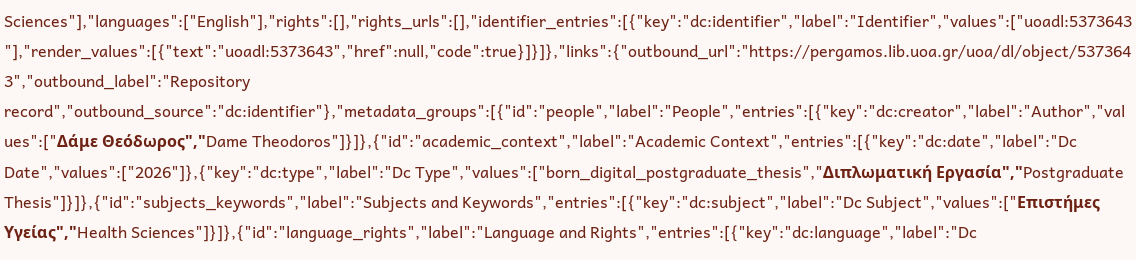Sciences"],"languages":["English"],"rights":[],"rights_urls":[],"identifier_entries":[{"key":"dc:identifier","label":"Identifier","values":["uoadl:5373643"],"render_values":[{"text":"uoadl:5373643","href":null,"code":true}]}]},"links":{"outbound_url":"https://pergamos.lib.uoa.gr/uoa/dl/object/5373643","outbound_label":"Repository record","outbound_source":"dc:identifier"},"metadata_groups":[{"id":"people","label":"People","entries":[{"key":"dc:creator","label":"Author","values":["Δάμε Θεόδωρος","Dame Theodoros"]}]},{"id":"academic_context","label":"Academic Context","entries":[{"key":"dc:date","label":"Dc Date","values":["2026"]},{"key":"dc:type","label":"Dc Type","values":["born_digital_postgraduate_thesis","Διπλωματική Εργασία","Postgraduate Thesis"]}]},{"id":"subjects_keywords","label":"Subjects and Keywords","entries":[{"key":"dc:subject","label":"Dc Subject","values":["Επιστήμες Υγείας","Health Sciences"]}]},{"id":"language_rights","label":"Language and Rights","entries":[{"key":"dc:language","label":"Dc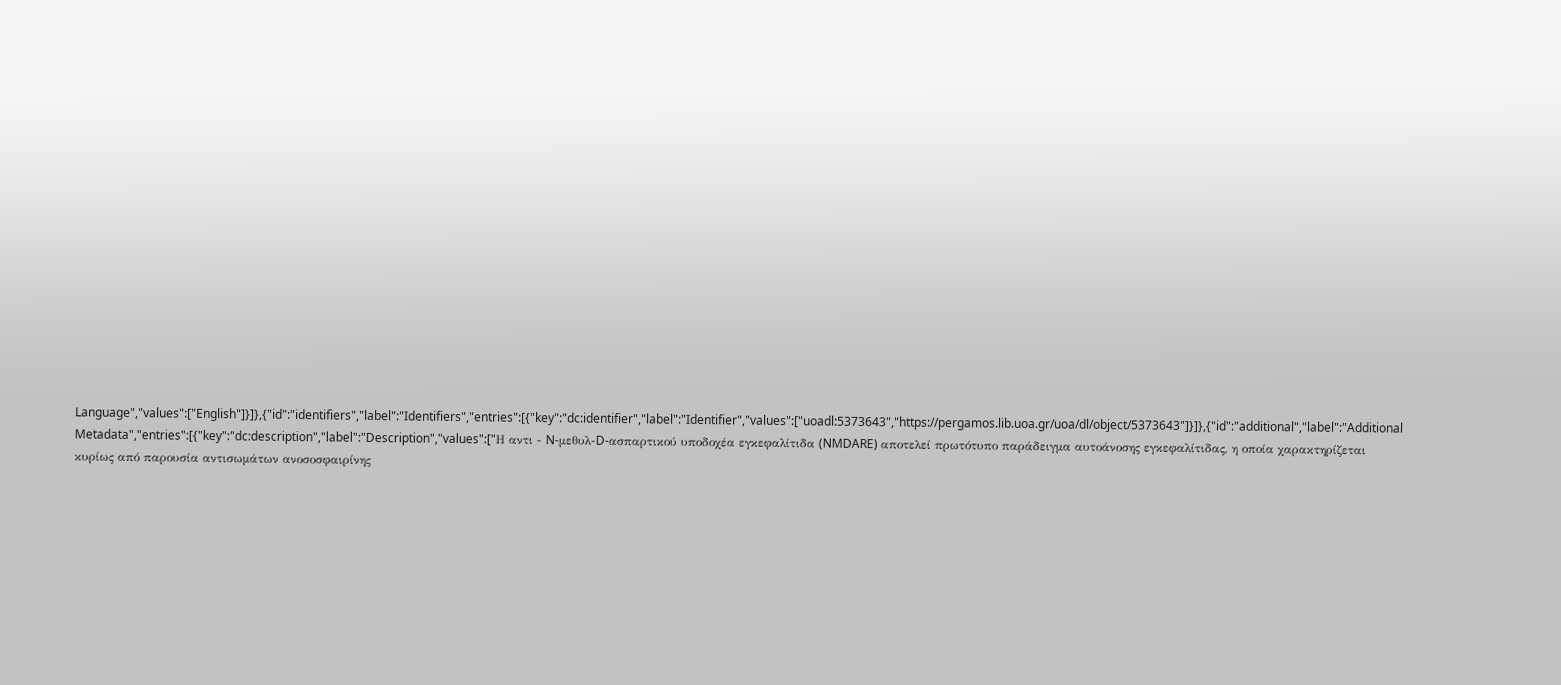Language","values":["English"]}]},{"id":"identifiers","label":"Identifiers","entries":[{"key":"dc:identifier","label":"Identifier","values":["uoadl:5373643","https://pergamos.lib.uoa.gr/uoa/dl/object/5373643"]}]},{"id":"additional","label":"Additional Metadata","entries":[{"key":"dc:description","label":"Description","values":["Η αντι - N-μεθυλ-D-ασπαρτικού υποδοχέα εγκεφαλίτιδα (NMDARE) αποτελεί πρωτότυπο παράδειγμα αυτοάνοσης εγκεφαλίτιδας, η οποία χαρακτηρίζεται κυρίως από παρουσία αντισωμάτων ανοσοσφαιρίνης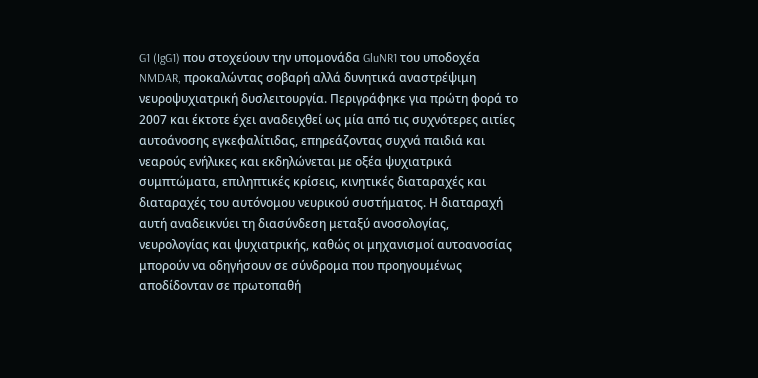G1 (IgG1) που στοχεύουν την υπομονάδα GluNR1 του υποδοχέα NMDAR, προκαλώντας σοβαρή αλλά δυνητικά αναστρέψιμη νευροψυχιατρική δυσλειτουργία. Περιγράφηκε για πρώτη φορά το 2007 και έκτοτε έχει αναδειχθεί ως μία από τις συχνότερες αιτίες αυτοάνοσης εγκεφαλίτιδας, επηρεάζοντας συχνά παιδιά και νεαρούς ενήλικες και εκδηλώνεται με οξέα ψυχιατρικά συμπτώματα, επιληπτικές κρίσεις, κινητικές διαταραχές και διαταραχές του αυτόνομου νευρικού συστήματος. Η διαταραχή αυτή αναδεικνύει τη διασύνδεση μεταξύ ανοσολογίας, νευρολογίας και ψυχιατρικής, καθώς οι μηχανισμοί αυτοανοσίας μπορούν να οδηγήσουν σε σύνδρομα που προηγουμένως αποδίδονταν σε πρωτοπαθή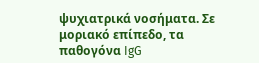ψυχιατρικά νοσήματα. Σε μοριακό επίπεδο, τα παθογόνα IgG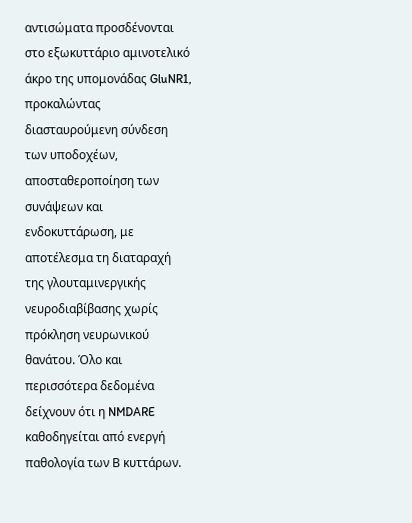αντισώματα προσδένονται στο εξωκυττάριο αμινοτελικό άκρο της υπομονάδας GluNR1, προκαλώντας διασταυρούμενη σύνδεση των υποδοχέων, αποσταθεροποίηση των συνάψεων και ενδοκυττάρωση, με αποτέλεσμα τη διαταραχή της γλουταμινεργικής νευροδιαβίβασης χωρίς πρόκληση νευρωνικού θανάτου. Όλο και περισσότερα δεδομένα δείχνουν ότι η NMDARE καθοδηγείται από ενεργή παθολογία των Β κυττάρων.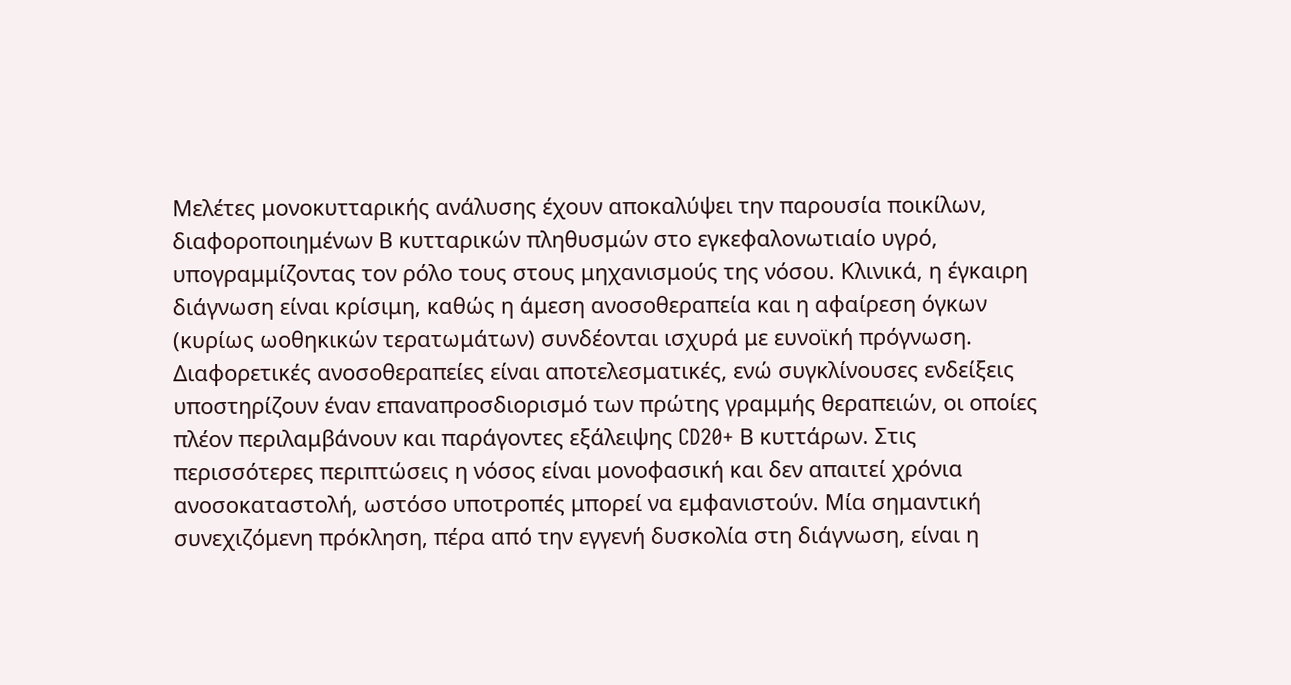Μελέτες μονοκυτταρικής ανάλυσης έχουν αποκαλύψει την παρουσία ποικίλων, διαφοροποιημένων Β κυτταρικών πληθυσμών στο εγκεφαλονωτιαίο υγρό, υπογραμμίζοντας τον ρόλο τους στους μηχανισμούς της νόσου. Κλινικά, η έγκαιρη διάγνωση είναι κρίσιμη, καθώς η άμεση ανοσοθεραπεία και η αφαίρεση όγκων (κυρίως ωοθηκικών τερατωμάτων) συνδέονται ισχυρά με ευνοϊκή πρόγνωση. Διαφορετικές ανοσοθεραπείες είναι αποτελεσματικές, ενώ συγκλίνουσες ενδείξεις υποστηρίζουν έναν επαναπροσδιορισμό των πρώτης γραμμής θεραπειών, οι οποίες πλέον περιλαμβάνουν και παράγοντες εξάλειψης CD20+ Β κυττάρων. Στις περισσότερες περιπτώσεις η νόσος είναι μονοφασική και δεν απαιτεί χρόνια ανοσοκαταστολή, ωστόσο υποτροπές μπορεί να εμφανιστούν. Μία σημαντική συνεχιζόμενη πρόκληση, πέρα από την εγγενή δυσκολία στη διάγνωση, είναι η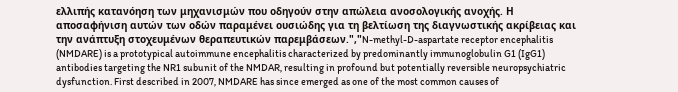ελλιπής κατανόηση των μηχανισμών που οδηγούν στην απώλεια ανοσολογικής ανοχής. Η αποσαφήνιση αυτών των οδών παραμένει ουσιώδης για τη βελτίωση της διαγνωστικής ακρίβειας και την ανάπτυξη στοχευμένων θεραπευτικών παρεμβάσεων.","N-methyl-D-aspartate receptor encephalitis (NMDARE) is a prototypical autoimmune encephalitis characterized by predominantly immunoglobulin G1 (IgG1) antibodies targeting the NR1 subunit of the NMDAR, resulting in profound but potentially reversible neuropsychiatric dysfunction. First described in 2007, NMDARE has since emerged as one of the most common causes of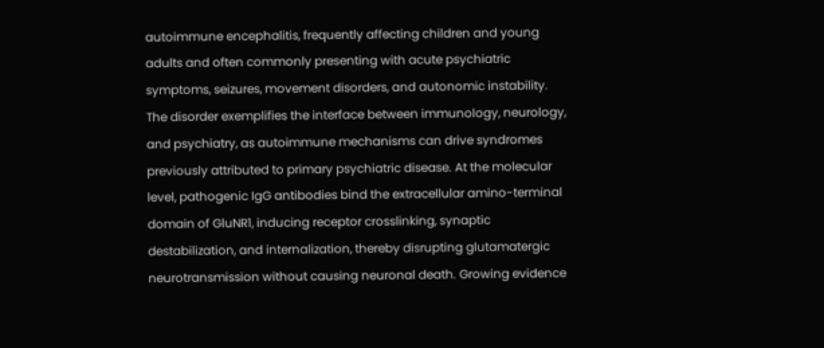autoimmune encephalitis, frequently affecting children and young adults and often commonly presenting with acute psychiatric symptoms, seizures, movement disorders, and autonomic instability. The disorder exemplifies the interface between immunology, neurology, and psychiatry, as autoimmune mechanisms can drive syndromes previously attributed to primary psychiatric disease. At the molecular level, pathogenic IgG antibodies bind the extracellular amino-terminal domain of GluNR1, inducing receptor crosslinking, synaptic destabilization, and internalization, thereby disrupting glutamatergic neurotransmission without causing neuronal death. Growing evidence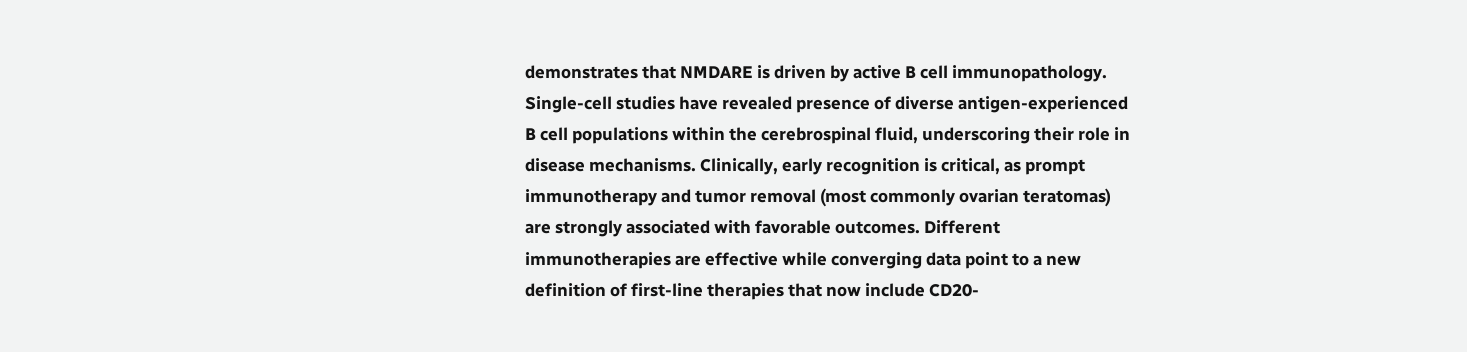demonstrates that NMDARE is driven by active B cell immunopathology. Single-cell studies have revealed presence of diverse antigen-experienced B cell populations within the cerebrospinal fluid, underscoring their role in disease mechanisms. Clinically, early recognition is critical, as prompt immunotherapy and tumor removal (most commonly ovarian teratomas) are strongly associated with favorable outcomes. Different immunotherapies are effective while converging data point to a new definition of first-line therapies that now include CD20-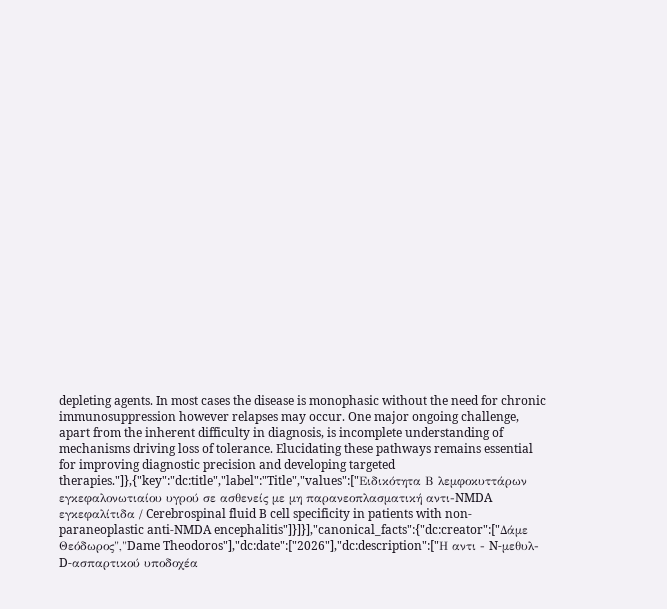depleting agents. In most cases the disease is monophasic without the need for chronic immunosuppression however relapses may occur. One major ongoing challenge, apart from the inherent difficulty in diagnosis, is incomplete understanding of mechanisms driving loss of tolerance. Elucidating these pathways remains essential for improving diagnostic precision and developing targeted therapies."]},{"key":"dc:title","label":"Title","values":["Ειδικότητα Β λεμφοκυττάρων εγκεφαλονωτιαίου υγρού σε ασθενείς με μη παρανεοπλασματική αντι-NMDA εγκεφαλίτιδα / Cerebrospinal fluid B cell specificity in patients with non-paraneoplastic anti-NMDA encephalitis"]}]}],"canonical_facts":{"dc:creator":["Δάμε Θεόδωρος","Dame Theodoros"],"dc:date":["2026"],"dc:description":["Η αντι - N-μεθυλ-D-ασπαρτικού υποδοχέα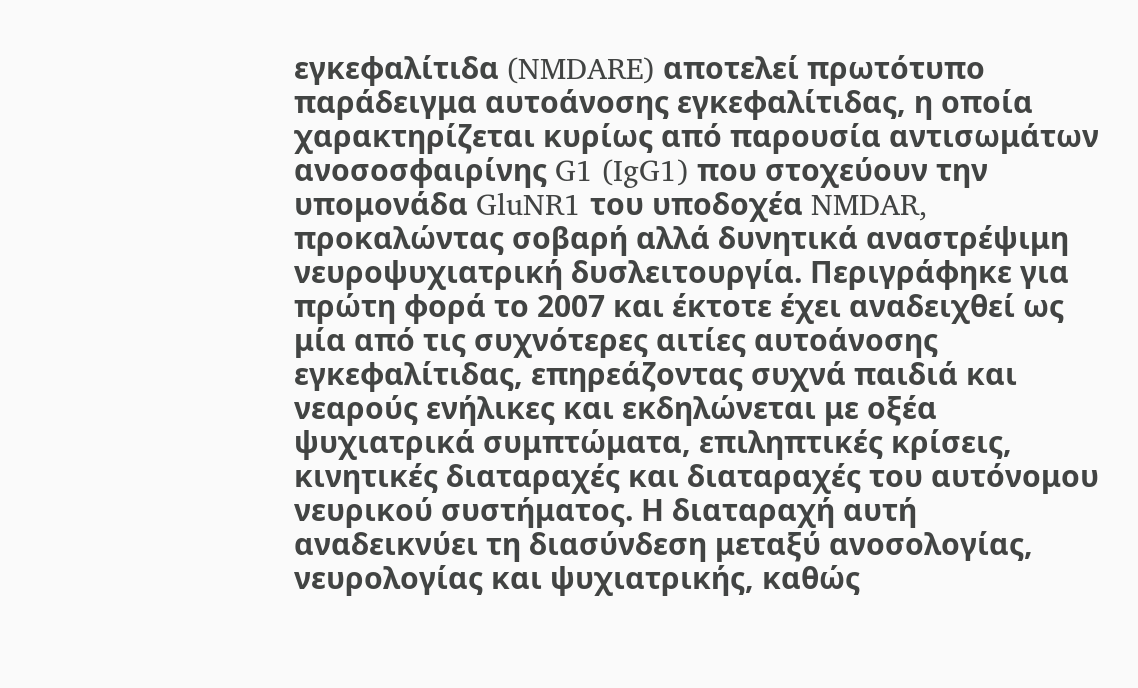εγκεφαλίτιδα (NMDARE) αποτελεί πρωτότυπο παράδειγμα αυτοάνοσης εγκεφαλίτιδας, η οποία χαρακτηρίζεται κυρίως από παρουσία αντισωμάτων ανοσοσφαιρίνης G1 (IgG1) που στοχεύουν την υπομονάδα GluNR1 του υποδοχέα NMDAR, προκαλώντας σοβαρή αλλά δυνητικά αναστρέψιμη νευροψυχιατρική δυσλειτουργία. Περιγράφηκε για πρώτη φορά το 2007 και έκτοτε έχει αναδειχθεί ως μία από τις συχνότερες αιτίες αυτοάνοσης εγκεφαλίτιδας, επηρεάζοντας συχνά παιδιά και νεαρούς ενήλικες και εκδηλώνεται με οξέα ψυχιατρικά συμπτώματα, επιληπτικές κρίσεις, κινητικές διαταραχές και διαταραχές του αυτόνομου νευρικού συστήματος. Η διαταραχή αυτή αναδεικνύει τη διασύνδεση μεταξύ ανοσολογίας, νευρολογίας και ψυχιατρικής, καθώς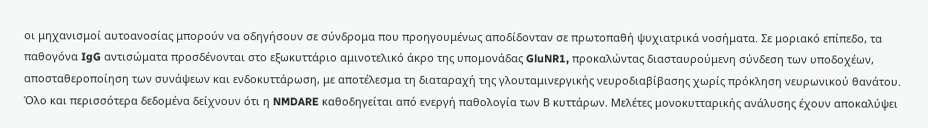οι μηχανισμοί αυτοανοσίας μπορούν να οδηγήσουν σε σύνδρομα που προηγουμένως αποδίδονταν σε πρωτοπαθή ψυχιατρικά νοσήματα. Σε μοριακό επίπεδο, τα παθογόνα IgG αντισώματα προσδένονται στο εξωκυττάριο αμινοτελικό άκρο της υπομονάδας GluNR1, προκαλώντας διασταυρούμενη σύνδεση των υποδοχέων, αποσταθεροποίηση των συνάψεων και ενδοκυττάρωση, με αποτέλεσμα τη διαταραχή της γλουταμινεργικής νευροδιαβίβασης χωρίς πρόκληση νευρωνικού θανάτου. Όλο και περισσότερα δεδομένα δείχνουν ότι η NMDARE καθοδηγείται από ενεργή παθολογία των Β κυττάρων. Μελέτες μονοκυτταρικής ανάλυσης έχουν αποκαλύψει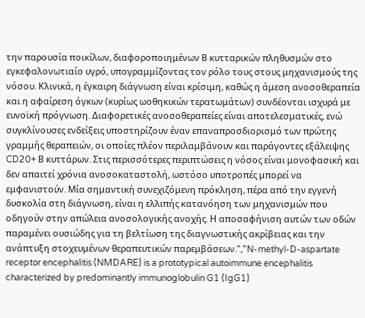την παρουσία ποικίλων, διαφοροποιημένων Β κυτταρικών πληθυσμών στο εγκεφαλονωτιαίο υγρό, υπογραμμίζοντας τον ρόλο τους στους μηχανισμούς της νόσου. Κλινικά, η έγκαιρη διάγνωση είναι κρίσιμη, καθώς η άμεση ανοσοθεραπεία και η αφαίρεση όγκων (κυρίως ωοθηκικών τερατωμάτων) συνδέονται ισχυρά με ευνοϊκή πρόγνωση. Διαφορετικές ανοσοθεραπείες είναι αποτελεσματικές, ενώ συγκλίνουσες ενδείξεις υποστηρίζουν έναν επαναπροσδιορισμό των πρώτης γραμμής θεραπειών, οι οποίες πλέον περιλαμβάνουν και παράγοντες εξάλειψης CD20+ Β κυττάρων. Στις περισσότερες περιπτώσεις η νόσος είναι μονοφασική και δεν απαιτεί χρόνια ανοσοκαταστολή, ωστόσο υποτροπές μπορεί να εμφανιστούν. Μία σημαντική συνεχιζόμενη πρόκληση, πέρα από την εγγενή δυσκολία στη διάγνωση, είναι η ελλιπής κατανόηση των μηχανισμών που οδηγούν στην απώλεια ανοσολογικής ανοχής. Η αποσαφήνιση αυτών των οδών παραμένει ουσιώδης για τη βελτίωση της διαγνωστικής ακρίβειας και την ανάπτυξη στοχευμένων θεραπευτικών παρεμβάσεων.","N-methyl-D-aspartate receptor encephalitis (NMDARE) is a prototypical autoimmune encephalitis characterized by predominantly immunoglobulin G1 (IgG1)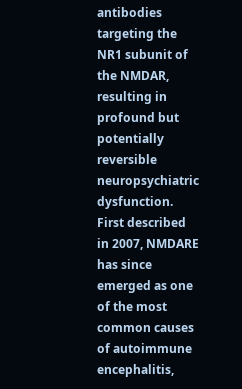antibodies targeting the NR1 subunit of the NMDAR, resulting in profound but potentially reversible neuropsychiatric dysfunction. First described in 2007, NMDARE has since emerged as one of the most common causes of autoimmune encephalitis,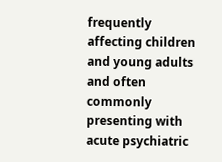frequently affecting children and young adults and often commonly presenting with acute psychiatric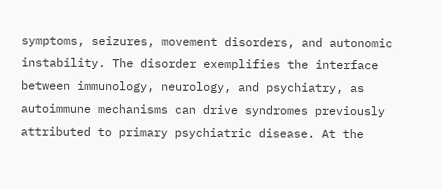symptoms, seizures, movement disorders, and autonomic instability. The disorder exemplifies the interface between immunology, neurology, and psychiatry, as autoimmune mechanisms can drive syndromes previously attributed to primary psychiatric disease. At the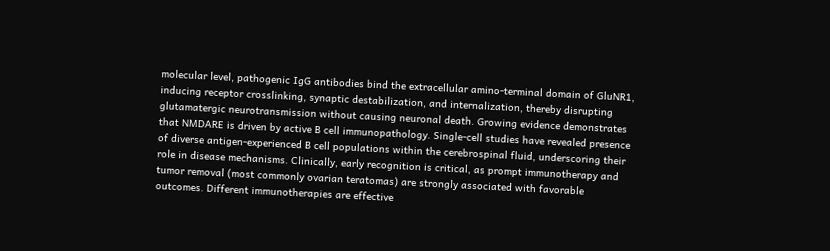molecular level, pathogenic IgG antibodies bind the extracellular amino-terminal domain of GluNR1, inducing receptor crosslinking, synaptic destabilization, and internalization, thereby disrupting glutamatergic neurotransmission without causing neuronal death. Growing evidence demonstrates that NMDARE is driven by active B cell immunopathology. Single-cell studies have revealed presence of diverse antigen-experienced B cell populations within the cerebrospinal fluid, underscoring their role in disease mechanisms. Clinically, early recognition is critical, as prompt immunotherapy and tumor removal (most commonly ovarian teratomas) are strongly associated with favorable outcomes. Different immunotherapies are effective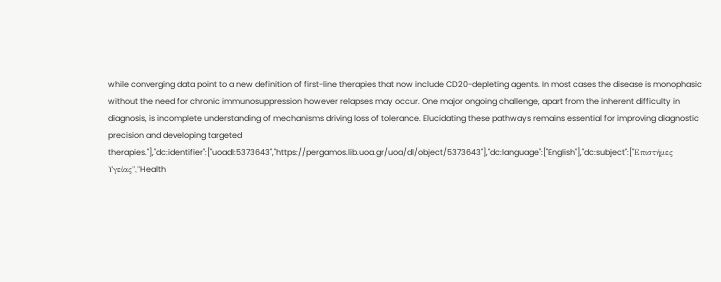while converging data point to a new definition of first-line therapies that now include CD20-depleting agents. In most cases the disease is monophasic without the need for chronic immunosuppression however relapses may occur. One major ongoing challenge, apart from the inherent difficulty in diagnosis, is incomplete understanding of mechanisms driving loss of tolerance. Elucidating these pathways remains essential for improving diagnostic precision and developing targeted therapies."],"dc:identifier":["uoadl:5373643","https://pergamos.lib.uoa.gr/uoa/dl/object/5373643"],"dc:language":["English"],"dc:subject":["Επιστήμες Υγείας","Health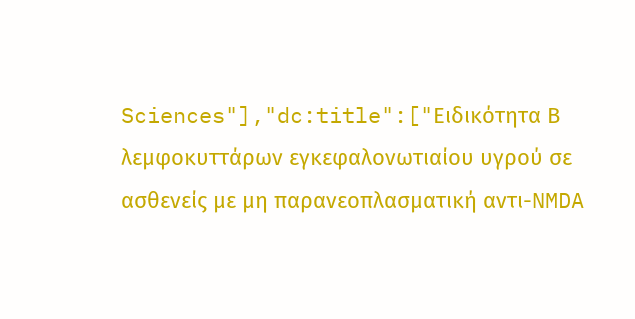Sciences"],"dc:title":["Ειδικότητα Β λεμφοκυττάρων εγκεφαλονωτιαίου υγρού σε ασθενείς με μη παρανεοπλασματική αντι-NMDA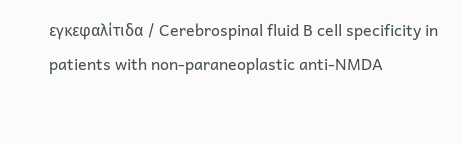εγκεφαλίτιδα / Cerebrospinal fluid B cell specificity in patients with non-paraneoplastic anti-NMDA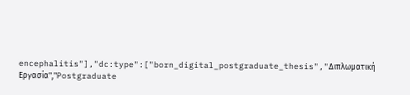encephalitis"],"dc:type":["born_digital_postgraduate_thesis","Διπλωματική Εργασία","Postgraduate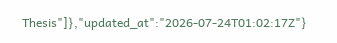Thesis"]},"updated_at":"2026-07-24T01:02:17Z"}